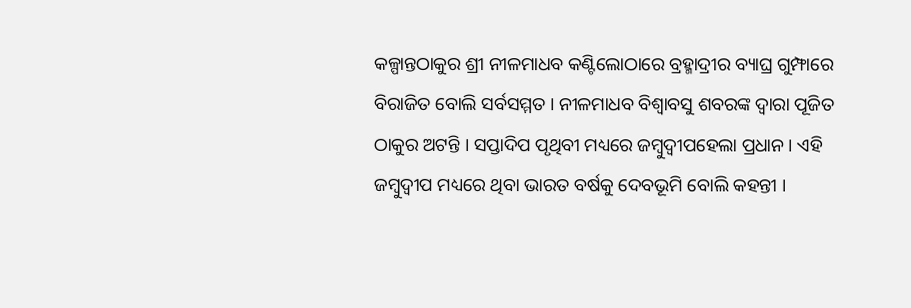କଳ୍ପାନ୍ତଠାକୁର ଶ୍ରୀ ନୀଳମାଧବ କଣ୍ଟିଲୋଠାରେ ବ୍ରହ୍ମାଦ୍ରୀର ବ୍ୟାଘ୍ର ଗୁମ୍ଫାରେ ବିରାଜିତ ବୋଲି ସର୍ବସମ୍ମତ । ନୀଳମାଧବ ବିଶ୍ୱାବସୁ ଶବରଙ୍କ ଦ୍ୱାରା ପୂଜିତ ଠାକୁର ଅଟନ୍ତି । ସପ୍ତାଦିପ ପୃଥିବୀ ମଧ୍ୟରେ ଜମ୍ବୁଦ୍ୱୀପହେଲା ପ୍ରଧାନ । ଏହି ଜମ୍ବୁଦ୍ୱୀପ ମଧ୍ୟରେ ଥିବା ଭାରତ ବର୍ଷକୁ ଦେବଭୂମି ବୋଲି କହନ୍ତୀ ।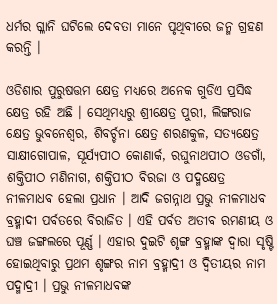ଧର୍ମର ଗ୍ଳାନି ଘଟିଲେ ଦେବତା ମାନେ ପୃଥିବୀରେ ଜନ୍ମ ଗ୍ରହଣ କରନ୍ତି ।

ଓଡିଶାର ପୁରୁଷତ୍ତମ କ୍ଷେତ୍ର ମଧ୍ୟରେ ଅନେକ ଗୁଡିଏ ପ୍ରସିଦ୍ଧ କ୍ଷେତ୍ର ରହି ଅଛି । ସେଥିମଧ୍ୟରୁ ଶ୍ରୀକ୍ଷେତ୍ର ପୁରୀ, ଲିଙ୍ଗରାଜ କ୍ଷେତ୍ର ଭୁବନେଶ୍ୱର, ଶିବର୍ଚ୍ଚନା କ୍ଷେତ୍ର ଶରଣକୁଳ, ସତ୍ୟକ୍ଷେତ୍ର ସାକ୍ଷୀଗୋପାଳ, ସୂର୍ଯ୍ୟପୀଠ କୋଣାର୍କ, ରଘୁନାଥପୀଠ ଓଡଗାଁ, ଶକ୍ତିପୀଠ ମଣିନାଗ, ଶକ୍ତିପୀଠ ବିରଜା ଓ ପଦ୍ମକ୍ଷେତ୍ର ନୀଳମାଧବ ହେଲା ପ୍ରଧାନ । ଆଦି ଜଗନ୍ନାଥ ପ୍ରଭୁ ନୀଳମାଧବ ବ୍ରହ୍ମାଦୀ ପର୍ବତରେ ବିରାଜିତ । ଏହି ପର୍ବତ ଅତୀବ ରମଣୀୟ ଓ ଘଞ୍ଚ ଜଙ୍ଗଲରେ ପୂର୍ଣ୍ଣ । ଏହାର ଦୁଇଟି ଶୃଙ୍ଗ ବ୍ରହ୍ମାଙ୍କ ଦ୍ୱାରା ସୃଷ୍ଟି ହୋଇଥିବାରୁ ପ୍ରଥମ ଶୃଙ୍ଗର ନାମ ବ୍ରହ୍ମାଦ୍ରୀ ଓ ଦ୍ୱିତୀୟର ନାମ ପଦ୍ମାଦ୍ରୀ । ପ୍ରଭୁ ନୀଳମାଧବଙ୍କ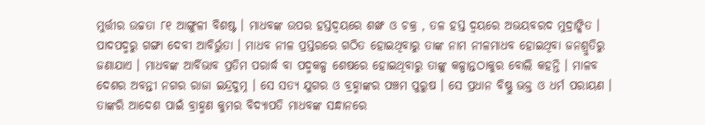ମୁର୍ତ୍ତୀର ଉଚ୍ଚତା ୮୧ ଆଙ୍ଗୁଳୀ ବିଶଷ୍ଟ । ମାଧବଙ୍କ ଉପର ହସ୍ତଦ୍ୱୟରେ ଶଙ୍ଖ ଓ ଚକ୍ର , ତଳ ହସ୍ତ ଦ୍ୱୟରେ ଅଭୟବରଦ ମୁଦ୍ରାଙ୍କିତ । ପାଦପଦ୍ମରୁ ଗଙ୍ଗା ଦେବୀ ଆବିର୍ଭୁତା । ମାଧବ ନୀଳ ପ୍ରସ୍ତରରେ ଗଠିତ ହୋଇଥିବାରୁ ତାଙ୍କ ନାମ ନୀଳମାଧବ ହୋଇଥିବା ଜନଶ୍ରୁତିରୁ ଜଣାଯାଏ । ମାଧବଙ୍କ ଆର୍ବିଭାବ ପ୍ରତିମ ପରାର୍ଦ୍ଧ ବା ପଦ୍ମକଳ୍ପ ଶେଷରେ ହୋଇଥିବାରୁ ତାଙ୍କୁ କଳ୍ପାନ୍ତଠାକୁର ବୋଲି କହନ୍ତି । ମାଳବ ଦେଶର ଅବନ୍ତୀ ନଗର ରାଜା ଇନ୍ଦ୍ରଦୁମ୍ନ । ସେ ସତ୍ୟ ଯୁଗର ଓ ବ୍ରହ୍ମାଙ୍କର ପଞ୍ଚମ ପୁରୁଷ । ସେ ପ୍ରଧାନ ବିଷ୍ଣୁ ଭକ୍ତ ଓ ଧର୍ମ ପରାୟଣ । ତାଙ୍କରି ଆଦେଶ ପାଇଁ ବ୍ରାହ୍ମଣ କୁମର ବିଦ୍ୟାପତି ମାଧବଙ୍କ ସନ୍ଧାନରେ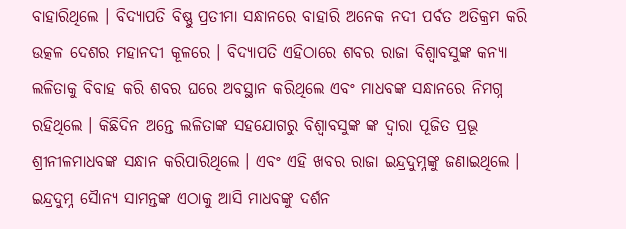ବାହାରିଥିଲେ । ବିଦ୍ୟାପତି ବିଷ୍ଣୁ ପ୍ରତୀମା ସନ୍ଧାନରେ ବାହାରି ଅନେକ ନଦୀ ପର୍ବତ ଅତିକ୍ରମ କରି ଉତ୍କଳ ଦେଶର ମହାନଦୀ କୂଳରେ । ବିଦ୍ୟାପତି ଏହିଠାରେ ଶବର ରାଜା ବିଶ୍ୱାବସୁଙ୍କ କନ୍ୟା ଲଳିତାକୁ ବିବାହ କରି ଶବର ଘରେ ଅବସ୍ଥାନ କରିଥିଲେ ଏବଂ ମାଧବଙ୍କ ସନ୍ଧାନରେ ନିମଗ୍ନ ରହିଥିଲେ । କିଛିଦିନ ଅନ୍ତେ ଲଳିତାଙ୍କ ସହଯୋଗରୁ ବିଶ୍ୱାବସୁଙ୍କ ଙ୍କ ଦ୍ୱାରା ପୂଜିତ ପ୍ରଭୂ ଶ୍ରୀନୀଳମାଧବଙ୍କ ସନ୍ଧାନ କରିପାରିଥିଲେ । ଏବଂ ଏହି ଖବର ରାଜା ଇନ୍ଦ୍ରଦୁମ୍ନଙ୍କୁ ଜଣାଇଥିଲେ । ଇନ୍ଦ୍ରଦୁମ୍ନ ସୈାନ୍ୟ ସାମନ୍ତଙ୍କ ଏଠାକୁ ଆସି ମାଧବଙ୍କୁ ଦର୍ଶନ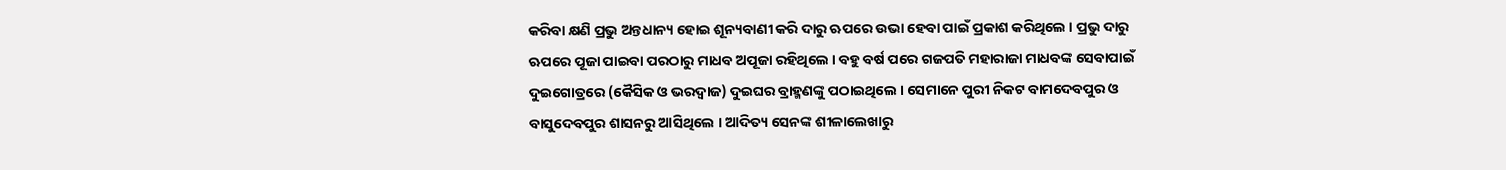କରିବା କ୍ଷଣି ପ୍ରଭୁ ଅନ୍ତଧାନ୍ୟ ହୋଇ ଶୂନ୍ୟବାଣୀ କରି ଦାରୁ ଋପରେ ଉଭା ହେବା ପାଇଁ ପ୍ରକାଶ କରିଥିଲେ । ପ୍ରଭୁ ଦାରୁ ଋପରେ ପୂଜା ପାଇବା ପରଠାରୁ ମାଧବ ଅପୂଜା ରହିଥିଲେ । ବହୁ ବର୍ଷ ପରେ ଗଜପତି ମହାରାଜା ମାଧବଙ୍କ ସେବାପାଇଁ ଦୁଇଗୋତ୍ରରେ (କୈସିକ ଓ ଭରଦ୍ୱାଜ) ଦୁଇଘର ବ୍ରାହ୍ମଣଙ୍କୁ ପଠାଇଥିଲେ । ସେମାନେ ପୁରୀ ନିକଟ ବାମଦେବପୁର ଓ ବାସୁଦେବପୁର ଶାସନରୁ ଆସିଥିଲେ । ଆଦିତ୍ୟ ସେନଙ୍କ ଶୀଳାଲେଖାରୁ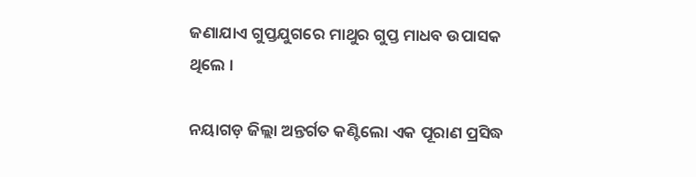ଜଣାଯାଏ ଗୁପ୍ତଯୁଗରେ ମାଥୁର ଗୁପ୍ତ ମାଧବ ଉପାସକ ଥିଲେ ।

ନୟାଗଡ଼ ଜିଲ୍ଲା ଅନ୍ତର୍ଗତ କଣ୍ଟିଲୋ ଏକ ପୂରାଣ ପ୍ରସିଦ୍ଧ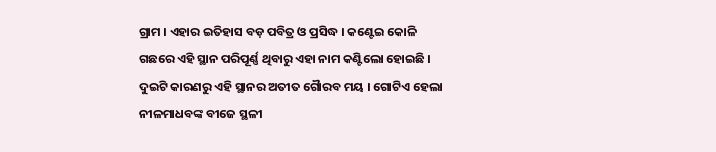ଗ୍ରାମ । ଏହାର ଇତିହାସ ବଡ଼ ପବିତ୍ର ଓ ପ୍ରସିଦ୍ଧ । କଣ୍ଟେଇ କୋଳି ଗଛରେ ଏହି ସ୍ଥାନ ପରିପୂର୍ଣ୍ଣ ଥିବାରୁ ଏହା ନାମ କଣ୍ଟିଲୋ ହୋଇଛି । ଦୁଇଟି କାରଣରୁ ଏହି ସ୍ଥାନର ଅତୀତ ଗୈାରବ ମୟ । ଗୋଟିଏ ହେଲା ନୀଳମାଧବଙ୍କ ବୀଜେ ସ୍ଥଳୀ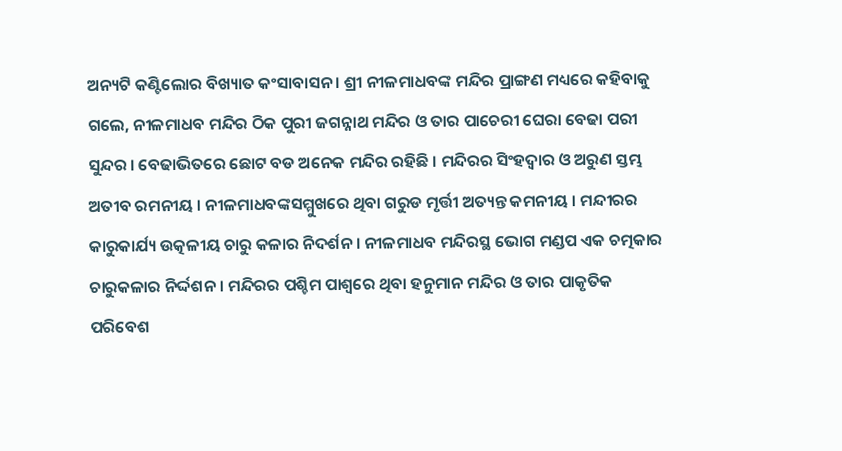ଅନ୍ୟଟି କଣ୍ଟିଲୋର ବିଖ୍ୟାତ କଂସାବାସନ । ଶ୍ରୀ ନୀଳମାଧବଙ୍କ ମନ୍ଦିର ପ୍ରାଙ୍ଗଣ ମଧ୍ୟରେ କହିବାକୁ ଗଲେ, ନୀଳମାଧବ ମନ୍ଦିର ଠିକ ପୁରୀ ଜଗନ୍ନାଥ ମନ୍ଦିର ଓ ତାର ପାଚେରୀ ଘେରା ବେଢା ପରୀ ସୁନ୍ଦର । ବେଢାଭିତରେ ଛୋଟ ବଡ ଅନେକ ମନ୍ଦିର ରହିଛି । ମନ୍ଦିରର ସିଂହଦ୍ୱାର ଓ ଅରୁଣ ସ୍ତମ୍ଭ ଅତୀବ ରମନୀୟ । ନୀଳମାଧବଙ୍କସମ୍ମୁଖରେ ଥିବା ଗରୁଡ ମୃର୍ତ୍ତୀ ଅତ୍ୟନ୍ତ କମନୀୟ । ମନ୍ଦୀରର କାରୁକାର୍ଯ୍ୟ ଉତ୍କଳୀୟ ଚାରୁ କଳାର ନିଦର୍ଶନ । ନୀଳମାଧବ ମନ୍ଦିରସ୍ଥ ଭୋଗ ମଣ୍ଡପ ଏକ ଚତ୍ମକାର ଚାରୁକଳାର ନିର୍ଦ୍ଦଶନ । ମନ୍ଦିରର ପଶ୍ଚିମ ପାଶ୍ୱରେ ଥିବା ହନୁମାନ ମନ୍ଦିର ଓ ତାର ପାକୃତିକ ପରିବେଶ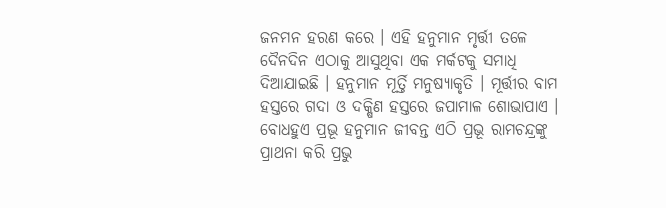ଜନମନ ହରଣ କରେ । ଏହି ହନୁମାନ ମୃର୍ତ୍ତୀ ତଳେ ଦୈନଦିନ ଏଠାକୁ ଆସୁଥିବା ଏକ ମର୍କଟକୁ ସମାଧି ଦିଆଯାଇଛି । ହନୁମାନ ମୂର୍ତ୍ତି ମନୁଷ୍ୟାକୃତି । ମୂର୍ତ୍ତୀର ବାମ ହସ୍ତରେ ଗଦା ଓ ଦକ୍ଷିଣ ହସ୍ତରେ ଜପାମାଳ ଶୋଭାପାଏ । ବୋଧହୁଏ ପ୍ରଭୂ ହନୁମାନ ଜୀବନ୍ତ ଏଠି ପ୍ରଭୂ ରାମଚନ୍ଦ୍ରଙ୍କୁ ପ୍ରାଥନା କରି ପ୍ରଭୁ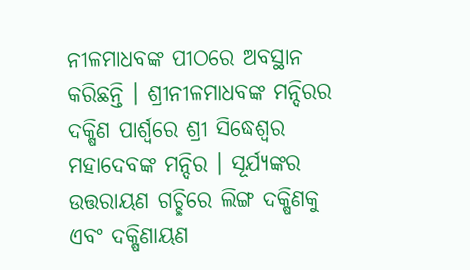ନୀଳମାଧବଙ୍କ ପୀଠରେ ଅବସ୍ଥାନ କରିଛନ୍ତି । ଶ୍ରୀନୀଳମାଧବଙ୍କ ମନ୍ଦିରର ଦକ୍ଷିଣ ପାର୍ଶ୍ୱରେ ଶ୍ରୀ ସିଦ୍ଧେଶ୍ୱର ମହାଦେବଙ୍କ ମନ୍ଦିର । ସୂର୍ଯ୍ୟଙ୍କର ଉତ୍ତରାୟଣ ଗଚ୍ଛିରେ ଲିଙ୍ଗ ଦକ୍ଷିଣକୁ ଏବଂ ଦକ୍ଷିଣାୟଣ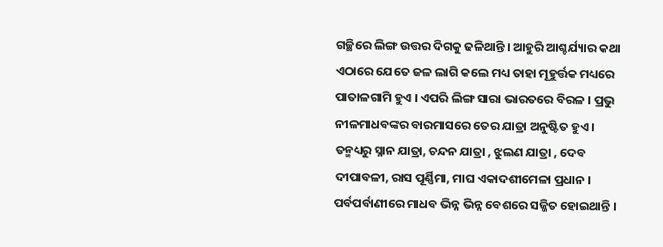ଗଚ୍ଛିରେ ଲିଙ୍ଗ ଉତ୍ତର ଦିଗକୁ ଢଳିଥାନ୍ତି । ଆହୁରି ଆଶ୍ଚର୍ଯ୍ୟାର କଥା ଏଠାରେ ଯେତେ ଜଳ ଲାଗି କଲେ ମଧ୍ୟ ତାହା ମୂହୁର୍ତ୍ତକ ମଧ୍ୟରେ ପାତାଳଗାମି ହୁଏ । ଏପରି ଲିଙ୍ଗ ସାରା ଭାରତରେ ବିରଳ । ପ୍ରଭୁ ନୀଳମାଧବଙ୍କର ବାରମାସରେ ତେର ଯାତ୍ରା ଅନୁଷ୍ଟିତ ହୁଏ । ତନ୍ମଧ୍ୟରୁ ସ୍ନାନ ଯାତ୍ରା, ଚନ୍ଦନ ଯାତ୍ରା , ଝୁଲଣ ଯାତ୍ରା , ଦେବ ଦୀପାବଳୀ, ରାସ ପୂର୍ଣ୍ଣିମା, ମାଘ ଏକାଦଶୀମେଳା ପ୍ରଧାନ । ପର୍ବପର୍ବାଣୀରେ ମାଧବ ଭିନ୍ନ ଭିନ୍ନ ବେଶରେ ସଜ୍ଜିତ ହୋଇଥାନ୍ତି ।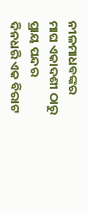ନୀଳମାଧବଙ୍କର ମାଘ ଏକାଦଶୀ ଠାରୁ ପ୍ରାୟ ପନ୍ଦର ଦିନଧରି ଏକ ବିରାଟ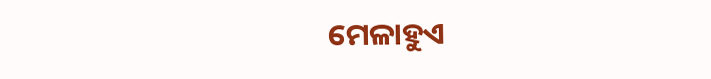ମେଳାହୁଏ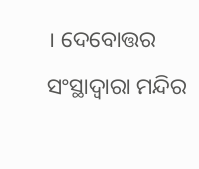। ଦେବୋତ୍ତର ସଂସ୍ଥାଦ୍ୱାରା ମନ୍ଦିର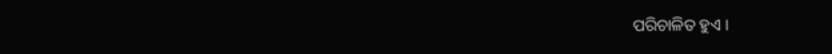ପରିଚାଳିତ ହୁଏ ।